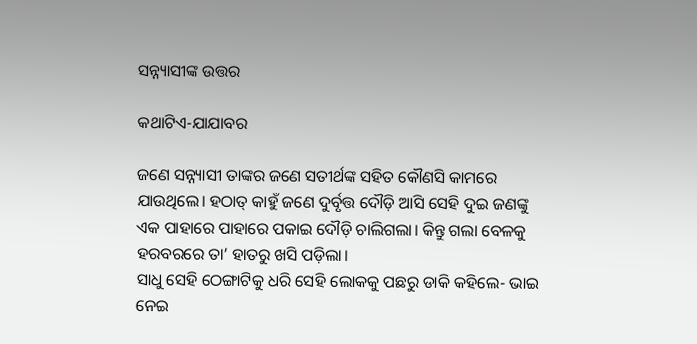ସନ୍ନ୍ୟାସୀଙ୍କ ଉତ୍ତର

କଥାଟିଏ-ଯାଯାବର

ଜଣେ ସନ୍ନ୍ୟାସୀ ତାଙ୍କର ଜଣେ ସତୀର୍ଥଙ୍କ ସହିତ କୌଣସି କାମରେ ଯାଉଥିଲେ। ହଠାତ୍‌ କାହୁଁ ଜଣେ ଦୁର୍ବୃତ୍ତ ଦୌଡ଼ି ଆସି ସେହି ଦୁଇ ଜଣଙ୍କୁ ଏକ ପାହାରେ ପାହାରେ ପକାଇ ଦୌଡ଼ି ଚାଲିଗଲା। କିନ୍ତୁ ଗଲା ବେଳକୁ ହରବରରେ ତା’ ହାତରୁ ଖସି ପଡ଼ିଲା।
ସାଧୁ ସେହି ଠେଙ୍ଗାଟିକୁ ଧରି ସେହି ଲୋକକୁ ପଛରୁ ଡାକି କହିଲେ- ଭାଇ ନେଇ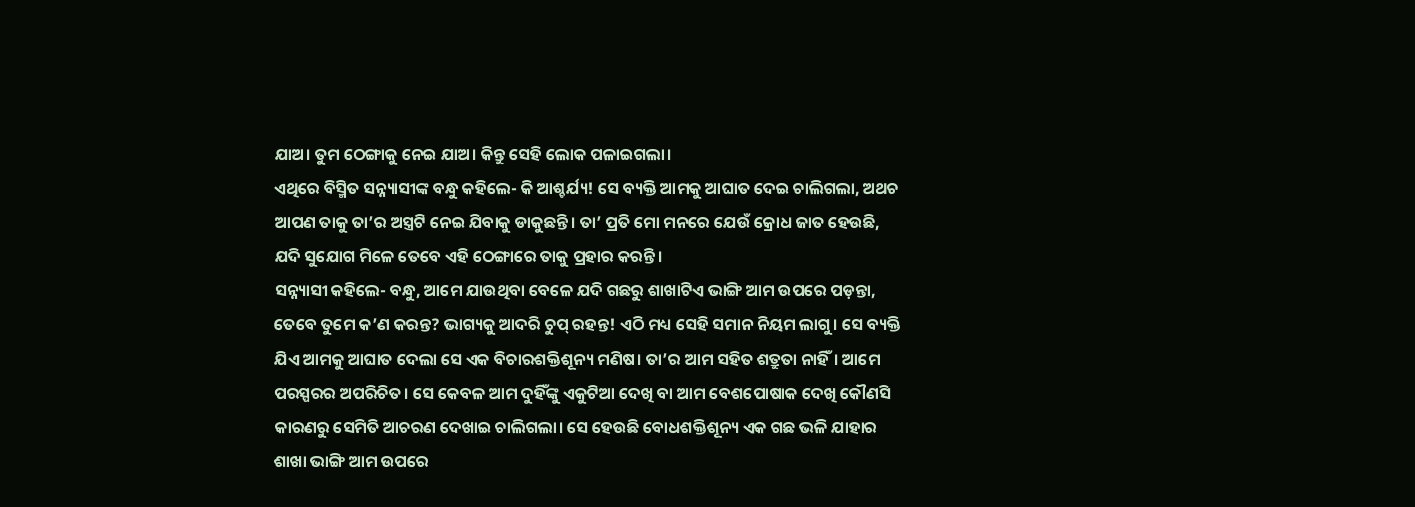ଯାଅ। ତୁମ ଠେଙ୍ଗାକୁ ନେଇ ଯାଅ। କିନ୍ତୁ ସେହି ଲୋକ ପଳାଇଗଲା।
ଏଥିରେ ବିସ୍ମିତ ସନ୍ନ୍ୟାସୀଙ୍କ ବନ୍ଧୁ କହିଲେ- କି ଆଶ୍ଚର୍ଯ୍ୟ! ସେ ବ୍ୟକ୍ତି ଆମକୁ ଆଘାତ ଦେଇ ଚାଲିଗଲା, ଅଥଚ ଆପଣ ତାକୁ ତା’ର ‌ଅସ୍ତ୍ରଟି ନେଇ ଯିବାକୁ ଡାକୁଛନ୍ତି। ତା’ ପ୍ରତି ମୋ ମନରେ ଯେଉଁ କ୍ରୋଧ ଜାତ ହେଉଛି, ଯଦି ସୁଯୋଗ ମିଳେ ତେବେ ଏହି ଠେଙ୍ଗାରେ ତାକୁ ପ୍ରହାର କରନ୍ତି।
ସନ୍ନ୍ୟାସୀ କହିଲେ- ବନ୍ଧୁ, ଆମେ ଯାଉଥିବା ବେଳେ ଯଦି ଗଛରୁ ଶାଖାଟିଏ ଭାଙ୍ଗି ଆମ ଉପରେ ପଡ଼ନ୍ତା, ତେବେ ତୁମେ କ’ଣ କରନ୍ତ? ଭାଗ୍ୟକୁ ଆଦରି ଚୁପ୍‌ ରହନ୍ତ! ଏଠି ମଧ୍ୟ ସେହି ସମାନ ନିୟମ ଲାଗୁ। ସେ ବ୍ୟକ୍ତି ଯିଏ ଆମକୁ ଆଘାତ ଦେଲା ସେ ଏକ ବିଚାରଶକ୍ତିଶୂନ୍ୟ ମଣିଷ। ତା’ର ଆମ ସହିତ ଶତ୍ରୁତା ନାହିଁ। ଆମେ ପରସ୍ପରର ଅପରିଚିତ। ସେ କେବଳ ଆମ ଦୁହିଁଙ୍କୁ ଏକୁଟିଆ ଦେଖି ବା ଆମ ବେଶପୋଷାକ ଦେଖି କୌଣସି କାରଣରୁ ସେମିତି ଆଚରଣ ଦେଖାଇ ଚାଲିଗଲା। ସେ ହେଉଛି ବୋଧଶକ୍ତିଶୂନ୍ୟ ଏକ ଗଛ ଭଳି ଯାହାର ଶାଖା ଭାଙ୍ଗି ଆମ ଉପରେ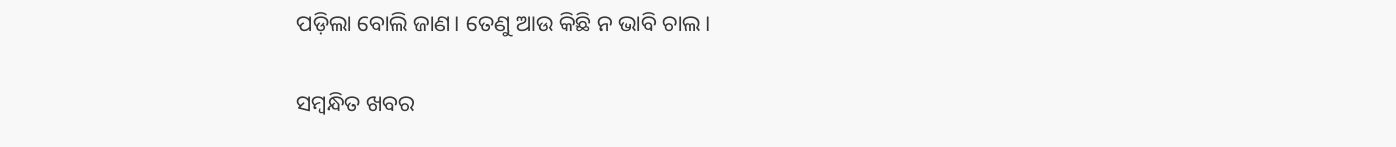ପଡ଼ିଲା ବୋଲି ଜାଣ। ତେଣୁ ଆଉ କିଛି ନ ଭାବି ଚାଲ।

ସମ୍ବନ୍ଧିତ ଖବର